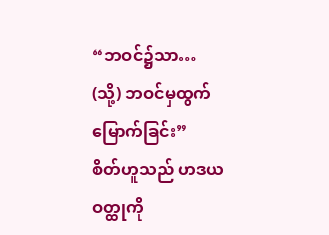“ဘဝင်၌သာ… (သို့) ဘဝင်မှထွက်မြောက်ခြင်း”
စိတ်ဟူသည် ဟဒယဝတ္ထုကို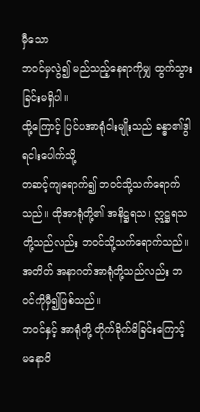မှီသော
ဘဝင်မှလွဲ၍ မည်သည့်နေရာကိုမျှ ထွက်သွားခြင်းမရှိပါ။
ထို့ကြောင့် ပြင်ပအာရုံငါးမျိုးသည် ခန္ဓာ၏ဒွါရငါးပေါက်သို့
တဆင့်ကျရောက်၍ ဘဝင်သို့သက်ရောက်သည်။ ထိုအာရုံတို့၏ အနိဋ္ဌရသ၊ ဣဋ္ဌရသတို့သည်လည်း ဘဝင်သို့သက်ရောက်သည်။
အတိတ် အနာဂတ်အာရုံတို့သည်လည်း ဘဝင်ကိုမှီ၍ဖြစ်သည်။
ဘဝင်နှင့် အာရုံတို့ တိုက်ခိုက်မိခြင်းကြောင့်
မနောဝိ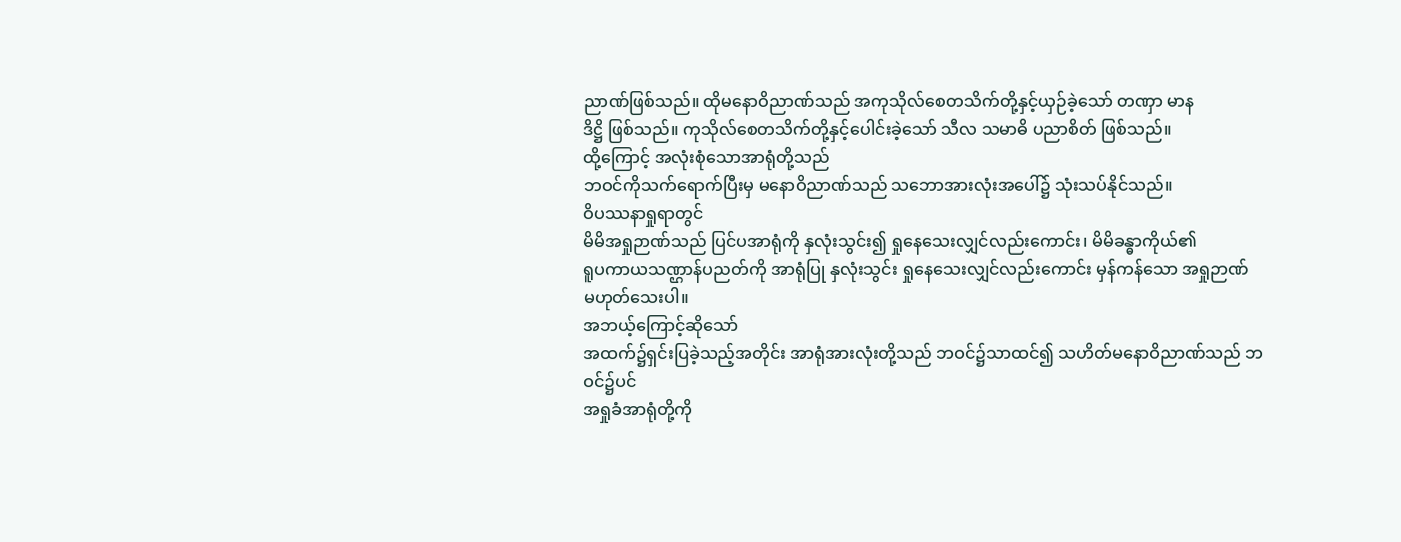ညာဏ်ဖြစ်သည်။ ထိုမနောဝိညာဏ်သည် အကုသိုလ်စေတသိက်တို့နှင့်ယှဉ်ခဲ့သော် တဏှာ မာန
ဒိဋ္ဌိ ဖြစ်သည်။ ကုသိုလ်စေတသိက်တို့နှင့်ပေါင်းခဲ့သော် သီလ သမာဓိ ပညာစိတ် ဖြစ်သည်။
ထို့ကြောင့် အလုံးစုံသောအာရုံတို့သည်
ဘဝင်ကိုသက်ရောက်ပြီးမှ မနောဝိညာဏ်သည် သဘောအားလုံးအပေါ်၌ သုံးသပ်နိုင်သည်။
ဝိပဿနာရှုရာတွင်
မိမိအရှုဉာဏ်သည် ပြင်ပအာရုံကို နှလုံးသွင်း၍ ရှုနေသေးလျှင်လည်းကောင်း၊ မိမိခန္ဓာကိုယ်၏
ရူပကာယသဏ္ဌာန်ပညတ်ကို အာရုံပြု နှလုံးသွင်း ရှုနေသေးလျှင်လည်းကောင်း မှန်ကန်သော အရှုဉာဏ်
မဟုတ်သေးပါ။
အဘယ့်ကြောင့်ဆိုသော်
အထက်၌ရှင်းပြခဲ့သည့်အတိုင်း အာရုံအားလုံးတို့သည် ဘဝင်၌သာထင်၍ သဟိတ်မနောဝိညာဏ်သည် ဘဝင်၌ပင်
အရှုခံအာရုံတို့ကို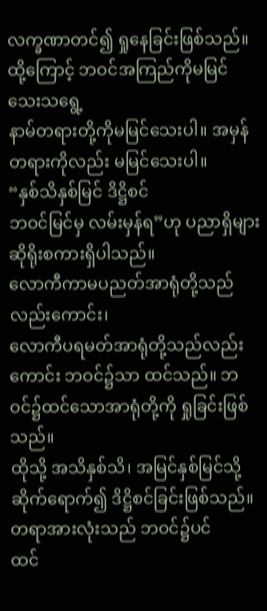လက္ခဏာတင်၍ ရှုနေခြင်းဖြစ်သည်။ ထို့ကြောင့် ဘဝင်အကြည်ကိုမမြင်သေးသရွေ့
နာမ်တရားတို့ကိုမမြင်သေးပါ။ အမှန်တရားကိုလည်း မမြင်သေးပါ။
“နှစ်သိနှစ်မြင် ဒိဋ္ဌိစင်
ဘဝင်မြင်မှ လမ်းမှန်ရ”ဟု ပညာရှိများ ဆိုရိုးစကားရှိပါသည်။
လောကီကာမပညတ်အာရုံတို့သည်လည်းကောင်း၊
လောကီပရမတ်အာရုံတို့သည်လည်းကောင်း ဘဝင်၌သာ ထင်သည်။ ဘဝင်၌ထင်သောအာရုံတို့ကို ရှုခြင်းဖြစ်သည်။
ထိုသို့ အသိနှစ်သိ၊ အမြင်နှစ်မြင်သို့ ဆိုက်ရောက်၍ ဒိဋ္ဌိစင်ခြင်းဖြစ်သည်။
တရာအားလုံးသည် ဘဝင်၌ပင်
ထင်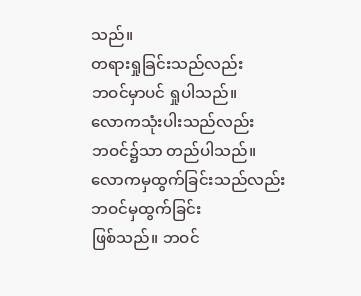သည်။
တရားရှုခြင်းသည်လည်း
ဘဝင်မှာပင် ရှုပါသည်။
လောကသုံးပါးသည်လည်း
ဘဝင်၌သာ တည်ပါသည်။
လောကမှထွက်ခြင်းသည်လည်း ဘဝင်မှထွက်ခြင်း
ဖြစ်သည်။ ဘဝင်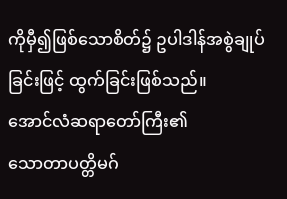ကိုမှီ၍ဖြစ်သောစိတ်၌ ဥပါဒါန်အစွဲချုပ်ခြင်းဖြင့် ထွက်ခြင်းဖြစ်သည်။
အောင်လံဆရာတော်ကြီး၏
သောတာပတ္တိမဂ်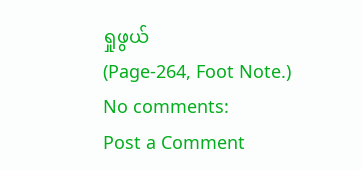ရှုဖွယ်
(Page-264, Foot Note.)
No comments:
Post a Comment